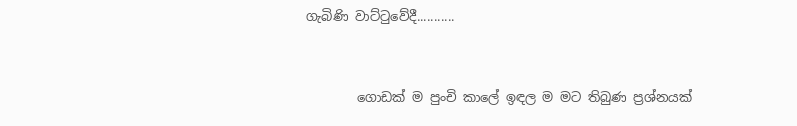ගැබිණි වාට්‍ටුවේදී...........


        ගොඩක්‌ ම පුංචි කාලේ ඉඳල ම මට තිබුණ ප්‍රශ්නයක්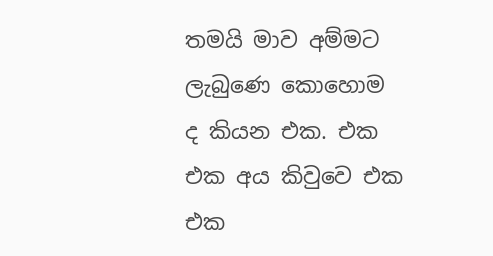තමයි මාව අම්මට ලැබුණෙ කොහොම ද කියන එක. එක එක අය කිවුවෙ එක එක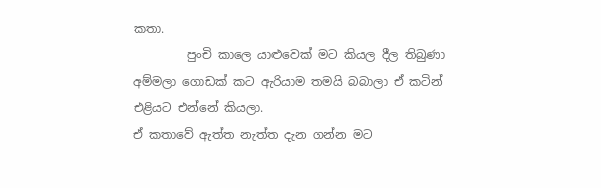කතා.
         පුංචි කාලෙ යාළුවෙක්‌ මට කියල දීල තිබුණා අම්මලා ගොඩක්‌ කට ඇරියාම තමයි බබාලා ඒ කටින් එළියට එන්නේ කියලා.
ඒ කතාවේ ඇත්ත නැත්ත දැන ගන්න මට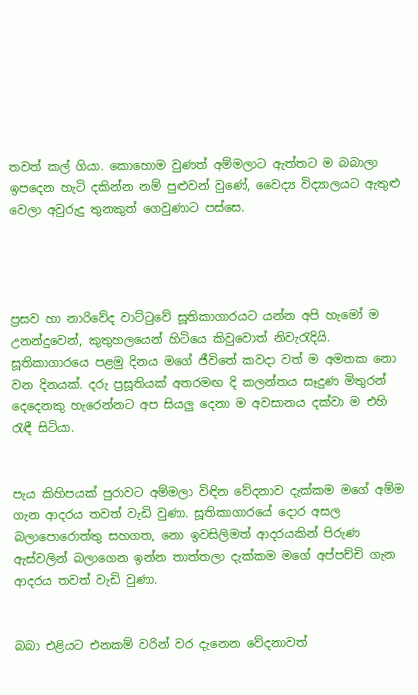තවත් කල් ගියා. කොහොම වුණත් අම්මලාට ඇත්තට ම බබාලා ඉපදෙන හැටි දකින්න නම් පුළුවන් වුණේ, වෛද්‍ය විද්‍යාලයට ඇතුළු වෙලා අවුරුදු තුනකුත් ගෙවුණාට පස්‌සෙ.




ප්‍රසව හා නාරිවේද වාට්‌ටුවේ සූතිකාගාරයට යන්න අපි හැමෝ ම උනන්දුවෙන්, කුතුහලයෙන් හිටියෙ කිවුවොත් නිවැරැදියි. සූතිකාගාරයෙ පළමු දිනය මගේ ජීවිතේ කවදා වත් ම අමතක නො වන දිනයක්‌. දරු ප්‍රසූතියක්‌ අතරමඟ දි කලන්තය සෑදුණ මිතුරන් දෙදෙනකු හැරෙන්නට අප සියලු දෙනා ම අවසානය දක්‌වා ම එහි රැඳී සිටියා.


පැය කිහිපයක්‌ පුරාවට අම්මලා විඳින වේදනාව දැක්‌කම මගේ අම්ම ගැන ආදරය තවත් වැඩි වුණා. සූතිකාගාරයේ දොර අසල බලාපොරොත්තු සහගත, නො ඉවසිලිමත් ආදරයකින් පිරුණ ඇස්‌වලින් බලාගෙන ඉන්න තාත්තලා දැක්‌කම මගේ අප්පච්චි ගැන ආදරය තවත් වැඩි වුණා.


බබා එළියට එනකම් වරින් වර දැනෙන වේදනාවත්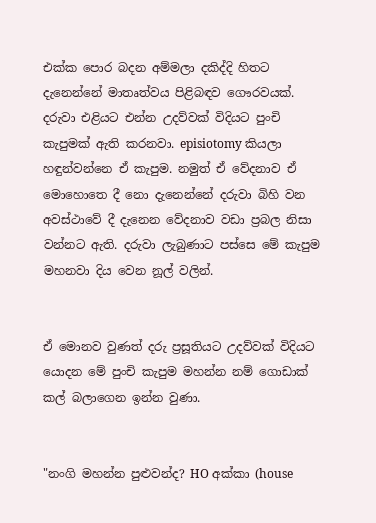එක්‌ක පොර බදන අම්මලා දකිද්දි හිතට දැනෙන්නේ මාතෘත්වය පිළිබඳව ගෞරවයක්‌.
දරුවා එළියට එන්න උදව්වක්‌ විදියට පුංචි කැපුමක්‌ ඇති කරනවා. episiotomy කියලා හඳුන්වන්නෙ ඒ කැපුම. නමුත් ඒ වේදනාව ඒ මොහොතෙ දී නො දැනෙන්නේ දරුවා බිහි වන අවස්‌ථාවේ දී දැනෙන වේදනාව වඩා ප්‍රබල නිසා වන්නට ඇති. දරුවා ලැබුණාට පස්සෙ මේ කැපුම මහනවා දිය වෙන නූල් වලින්.


ඒ මොනව වුණත් දරු ප්‍රසූතියට උදව්වක්‌ විදියට යොදන මේ පුංචි කැපුම මහන්න නම් ගොඩාක්‌ කල් බලාගෙන ඉන්න වුණා.


"නංගි මහන්න පුළුවන්ද? HO අක්‌කා (house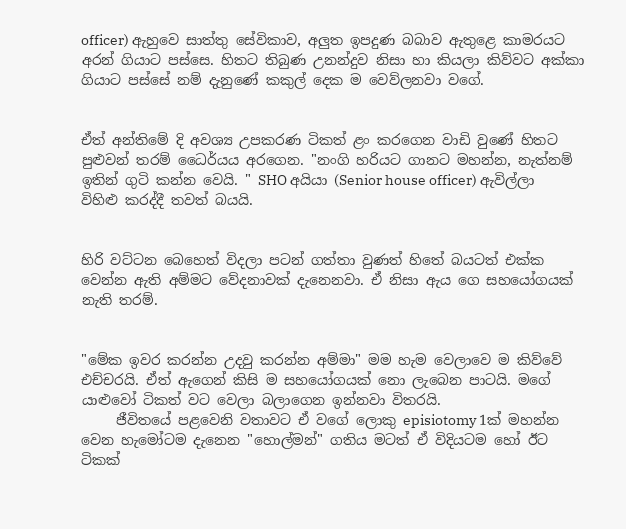officer) ඇහුවෙ සාත්තු සේවිකාව, අලුත ඉපදුණ බබාව ඇතුළෙ කාමරයට අරන් ගියාට පස්‌සෙ. හිතට තිබුණ උනන්දුව නිසා හා කියලා කිව්වට අක්‌කා ගියාට පස්‌සේ නම් දැනුණේ කකුල් දෙක ම වෙව්ලනවා වගේ.


ඒත් අන්තිමේ දි අවශ්‍ය උපකරණ ටිකත් ළං කරගෙන වාඩි වුණේ හිතට පුළුවන් තරම් ධෛර්යය අරගෙන. "නංගි හරියට ගානට මහන්න, නැත්නම් ඉතින් ගුටි කන්න වෙයි. " SHO අයියා (Senior house officer) ඇවිල්ලා විහිළු කරද්දී තවත් බයයි.


හිරි වට්‌ටන බෙහෙත් විදලා පටන් ගත්තා වුණත් හිතේ බයටත් එක්‌ක වෙන්න ඇති අම්මට වේදනාවක්‌ දැනෙනවා. ඒ නිසා ඇය ගෙ සහයෝගයක්‌ නැති තරම්.


"මේක ඉවර කරන්න උදවු කරන්න අම්මා" මම හැම වෙලාවෙ ම කිව්වේ එච්චරයි. ඒත් ඇගෙන් කිසි ම සහයෝගයක්‌ නො ලැබෙන පාටයි. මගේ යාළුවෝ ටිකත් වට වෙලා බලාගෙන ඉන්නවා විතරයි.
     ජීවිතයේ පළවෙනි වතාවට ඒ වගේ ලොකු episiotomy 1ක් මහන්න වෙන හැමෝටම දැනෙන "හොල්මන්" ගතිය මටත් ඒ විදියටම හෝ ඊට ටිකක්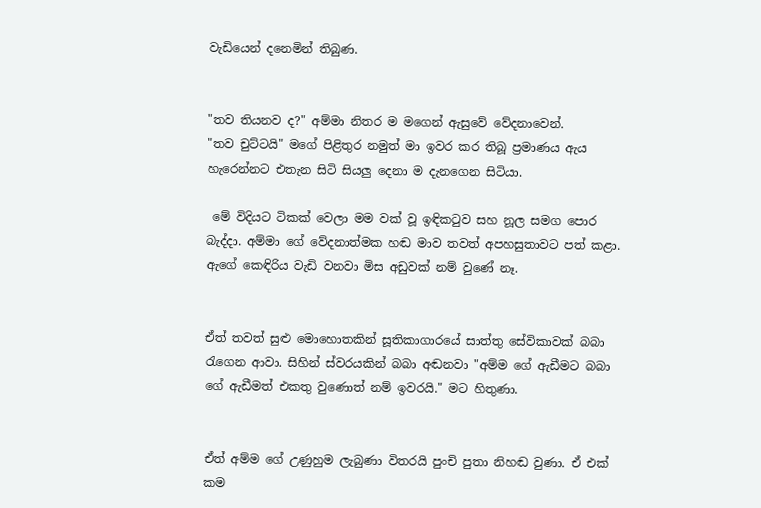වැඩියෙන් දනෙමින් තිබුණ.


"තව තියනව ද?" අම්මා නිතර ම මගෙන් ඇසුවේ වේදනාවෙන්.
"තව චුට්‌ටයි" මගේ පිළිතුර නමුත් මා ඉවර කර තිබූ ප්‍රමාණය ඇය හැරෙන්නට එතැන සිටි සියලු දෙනා ම දැනගෙන සිටියා.

 මේ විදියට ටිකක්‌ වෙලා මම වක්‌ වූ ඉඳිකටුව සහ නූල සමග පොර බැද්දා. අම්මා ගේ වේදනාත්මක හඬ මාව තවත් අපහසුතාවට පත් කළා. ඇගේ කෙඳිරිය වැඩි වනවා මිස අඩුවක්‌ නම් වුණේ නෑ.


ඒත් තවත් සුළු මොහොතකින් සූතිකාගාරයේ සාත්තු සේවිකාවක්‌ බබා රැගෙන ආවා. සිහින් ස්‌වරයකින් බබා අඬනවා "අම්ම ගේ ඇඩීමට බබා ගේ ඇඩීමත් එකතු වුණොත් නම් ඉවරයි." මට හිතුණා.


ඒත් අම්ම ගේ උණුහුම ලැබුණා විතරයි පුංචි පුතා නිහඬ වුණා. ඒ එක්‌ කම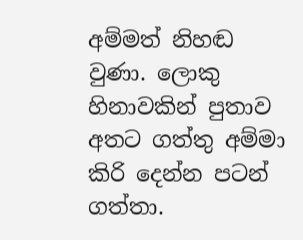අම්මත් නිහඬ වුණා. ලොකු හිනාවකින් පුතාව අතට ගත්තු අම්මා කිරි දෙන්න පටන් ගත්තා.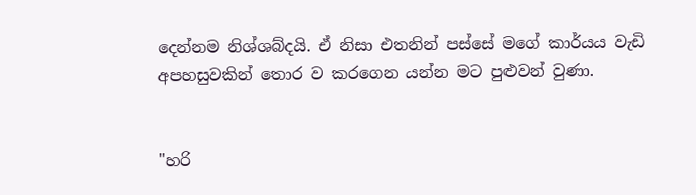දෙන්නම නිශ්ශබ්දයි. ඒ නිසා එතනින් පස්‌සේ මගේ කාර්යය වැඩි අපහසුවකින් තොර ව කරගෙන යන්න මට පුළුවන් වුණා.


"හරි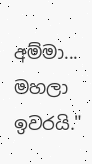අම්මා... මහලා ඉවරයි."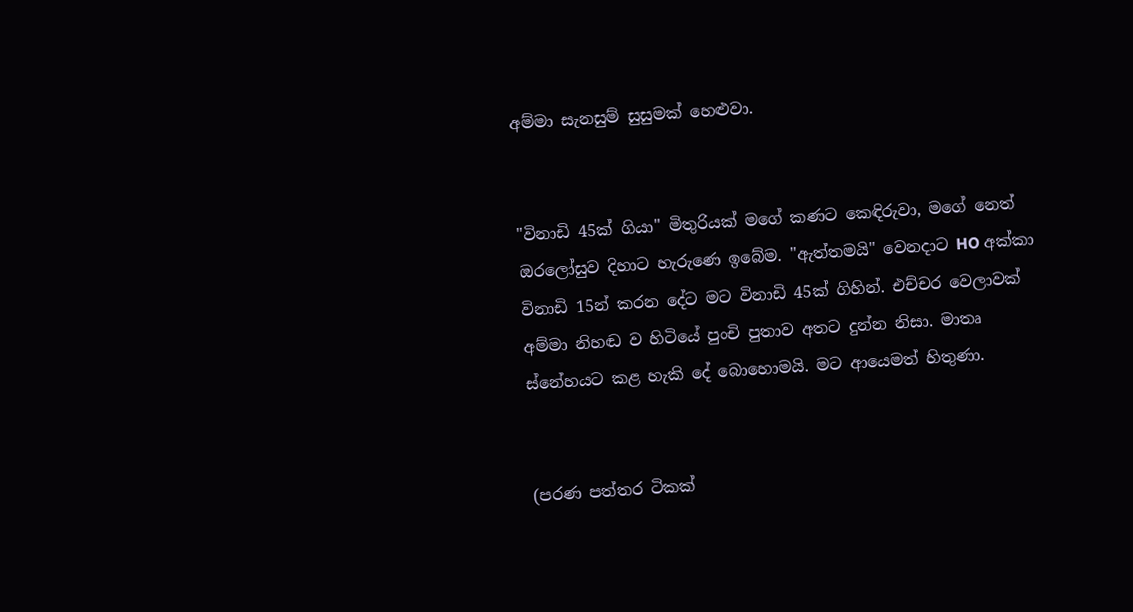අම්මා සැනසුම් සුසුමක්‌ හෙළුවා.


"විනාඩි 45ක්‌ ගියා" මිතුරියක්‌ මගේ කණට කෙඳිරුවා, මගේ නෙත් ඔරලෝසුව දිහාට හැරුණෙ ඉබේම. "ඇත්තමයි" වෙනදාට HO අක්‌කා විනාඩි 15න් කරන දේට මට විනාඩි 45ක්‌ ගිහින්. එච්චර වෙලාවක්‌ අම්මා නිහඬ ව හිටියේ පුංචි පුතාව අතට දුන්න නිසා. මාතෘ ස්‌නේහයට කළ හැකි දේ බොහොමයි. මට ආයෙමත් හිතුණා.


(පරණ පත්තර ටිකක්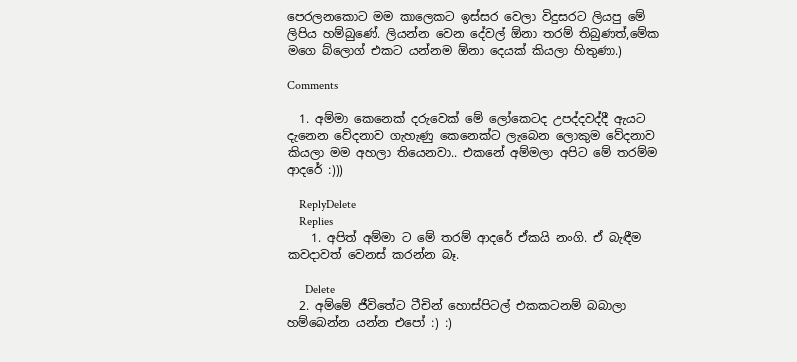පෙරලනකොට මම කාලෙකට ඉස්සර වෙලා විදුසරට ලියපු මේ ලිපිය හම්බුණේ. ලියන්න වෙන දේවල් ඕනා තරම් තිබුණත්,මේක මගෙ බ්ලොග් එකට යන්නම ඕනා දෙයක් කියලා හිතුණා.)

Comments

  1. අම්මා කෙනෙක් දරුවෙක් මේ ලෝකෙටද උපද්දවද්දී ඇයට දැනෙන වේදනාව ගැහැණු කෙනෙක්ට ලැබෙන ලොකුම වේදනාව කියලා මම අහලා තියෙනවා.. එකනේ අම්මලා අපිට මේ තරම්ම ආදරේ :)))

    ReplyDelete
    Replies
    1. අපිත් අම්මා ට මේ තරම් ආදරේ ඒකයි නංගි. ඒ බැඳීම කවදාවත් වෙනස් කරන්න බෑ.

      Delete
  2. අම්මේ ජීවිතේට ටීචින් හොස්පිටල් එකකටනම් බබාලා හම්බෙන්න යන්න එපෝ :) :)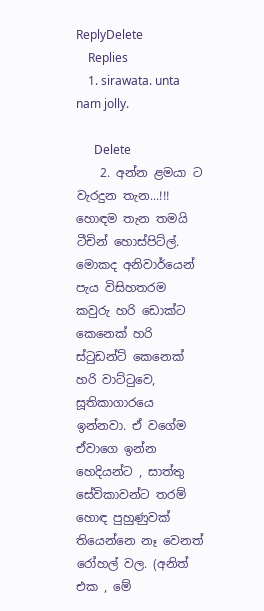ReplyDelete
    Replies
    1. sirawata. unta nam jolly.

      Delete
    2. අන්න ළමයා ට වැරදුන තැන...!!! හොඳම තැන තමයි ටීචින් හොස්පිට්ල්. මොකද අනිවාර්යෙන් පැය විසිහතරම කවුරු හරි ඩොක්ට කෙනෙක් හරි ස්‍ටුඩන්ට් කෙනෙක් හරි වාට්‍ටුවෙ, සූතිකාගාරයෙ ඉන්නවා. ඒ වගේම ඒවාගෙ ඉන්න හෙදියන්ට , සාත්තු සේවිකාවන්ට තරම් හොඳ පුහුණුවක් තියෙන්නෙ නෑ වෙනත් රෝහල් වල. (අනිත් එක , මේ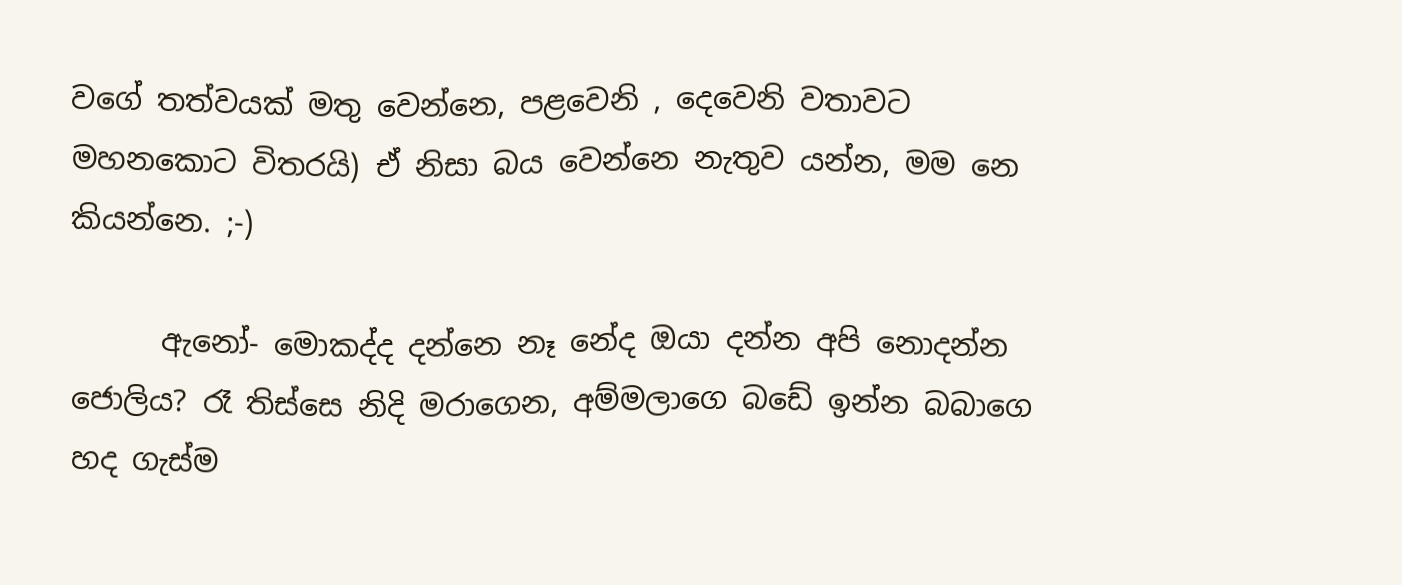වගේ තත්වයක් මතු වෙන්නෙ, පළවෙනි , දෙවෙනි වතාවට මහනකොට විතරයි) ඒ නිසා බය වෙන්නෙ නැතුව යන්න, මම නෙ කියන්නෙ. ;-)

      ඇනෝ- මොකද්ද දන්නෙ නෑ නේද ඔයා දන්න අපි නොදන්න ජොලිය? රෑ තිස්සෙ නිදි මරාගෙන, අම්මලාගෙ බඩේ ඉන්න බබාගෙ හද ගැස්ම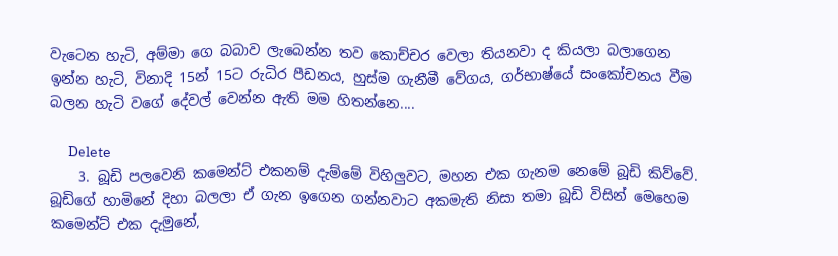වැටෙන හැටි, අම්මා ගෙ බබාව ලැබෙන්න තව කොච්චර වෙලා තියනවා ද කියලා බලාගෙන ඉන්න හැටි, විනාදි 15න් 15ට රුධිර පීඩනය, හුස්ම ගැනීමී වේගය, ගර්භාෂ්යේ සංකෝචනය වීම බලන හැටි වගේ දේවල් වෙන්න ඇති මම හිතන්නෙ....

      Delete
    3. බූඩි පලවෙනි කමෙන්ට් එකනම් දැම්මේ විහිලුවට, මහන එක ගැනම නෙමේ බූඩි කිව්වේ. බූඩිගේ හාමිනේ දිහා බලලා ඒ ගැන ඉගෙන ගන්නවාට අකමැති නිසා තමා බූඩි විසින් මෙහෙම කමෙන්ට් එක දැමුනේ,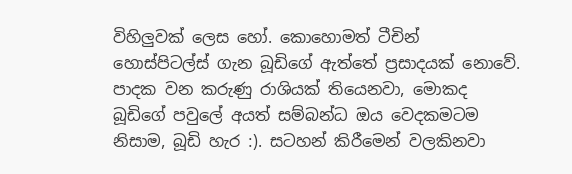විහිලුවක් ලෙස හෝ. කොහොමත් ටීචින් හොස්පිටල්ස් ගැන බූඩිගේ ඇත්තේ ප්‍රසාදයක් නොවේ. පාදක වන කරුණු රාශියක් තියෙනවා, මොකද බූඩිගේ පවුලේ අයත් සම්බන්ධ ඔය වෙදකමටම නිසාම, බූඩි හැර :). සටහන් කිරීමෙන් වලකිනවා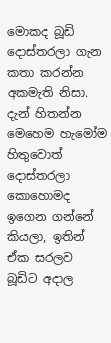මොකද බූඩි දොස්තරලා ගැන කතා කරන්න අකමැති නිසා. දැන් හිතන්න මෙහෙම හැමෝම හිතුවොත් දොස්තරලා කොහොමද ඉගෙන ගන්නේ කියලා, ඉතින් ඒක සරලව බූඩිට අදාල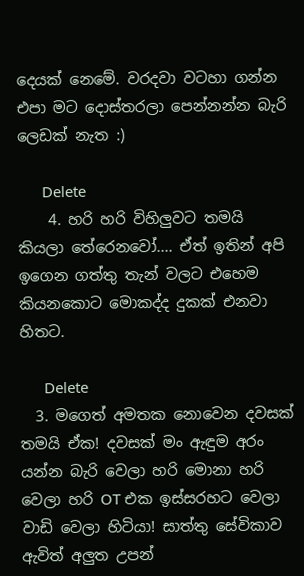දෙයක් නෙමේ. වරදවා වටහා ගන්න එපා මට දොස්තරලා පෙන්නන්න බැරි ලෙඩක් නැත :)

      Delete
    4. හරි හරි විහිලුවට තමයි කියලා තේරෙනවෝ.... ඒත් ඉතින් අපි ඉගෙන ගත්තු තැන් වලට එහෙම කියනකොට මොකද්ද දුකක් එනවා හිතට.

      Delete
  3. මගෙත් අමතක නොවෙන දවසක් තමයි ඒක! දවසක් මං ඇඳුම අරං යන්න බැරි වෙලා හරි මොනා හරි වෙලා හරි OT එක ඉස්සරහට වෙලා වාඩි වෙලා හිටියා! සාත්තු සේවිකාව ඇවිත් අලුත උපන්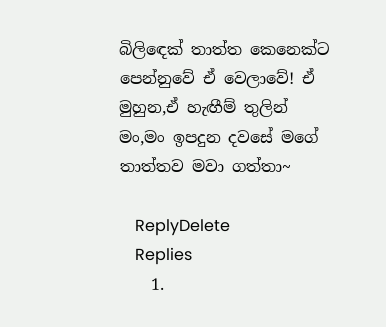බිලිඳෙක් තාත්ත කෙනෙක්ට පෙන්නුවේ ඒ වෙලාවේ! ඒ මුහුන,ඒ හැඟීම් තුලින් මං,මං ඉපදුන දවසේ මගේ තාත්තව මවා ගත්තා~

    ReplyDelete
    Replies
    1.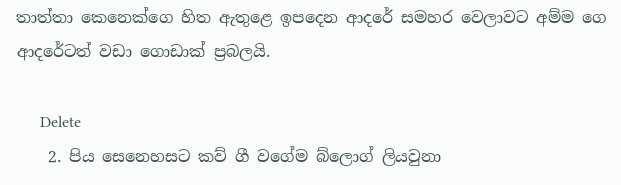තාත්තා කෙනෙක්ගෙ හිත ඇතුළෙ ඉපදෙන ආදරේ සමහර වෙලාවට අම්ම ගෙ ආදරේටත් වඩා ගොඩාක් ප්‍රබලයි.

      Delete
    2. පිය සෙනෙහසට කව් ගී වගේම බ්ලොග් ලියවුනා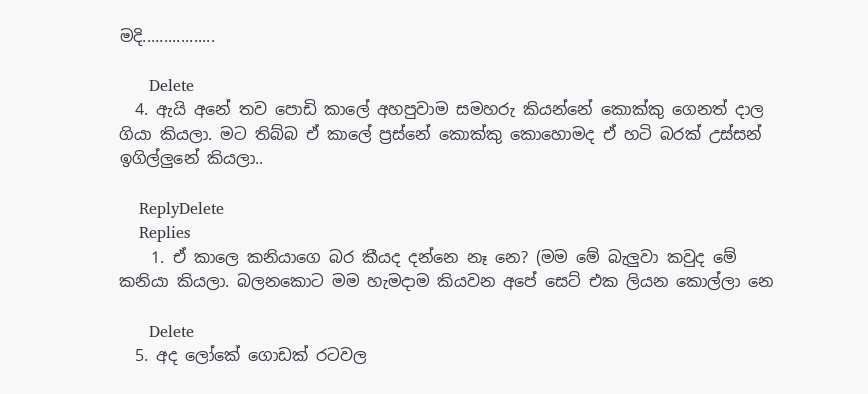මදි.................

      Delete
  4. ඇයි අනේ තව පොඩි කාලේ අහපුවාම සමහරු කියන්නේ කොක්කු ගෙනත් දාල ගියා කියලා. මට තිබ්බ ඒ කාලේ ප්‍රස්නේ කොක්කු කොහොමද ඒ හටි බරක් උස්සන් ඉගිල්ලුනේ කියලා..

    ReplyDelete
    Replies
    1. ඒ කාලෙ කනියාගෙ බර කීයද දන්නෙ නෑ නෙ? (මම මේ බැලුවා කවුද මේ කනියා කියලා. බලනකොට මම හැමදාම කියවන අපේ සෙට් එක ලියන කොල්ලා නෙ

      Delete
  5. අද ලෝකේ ගොඩක් රටවල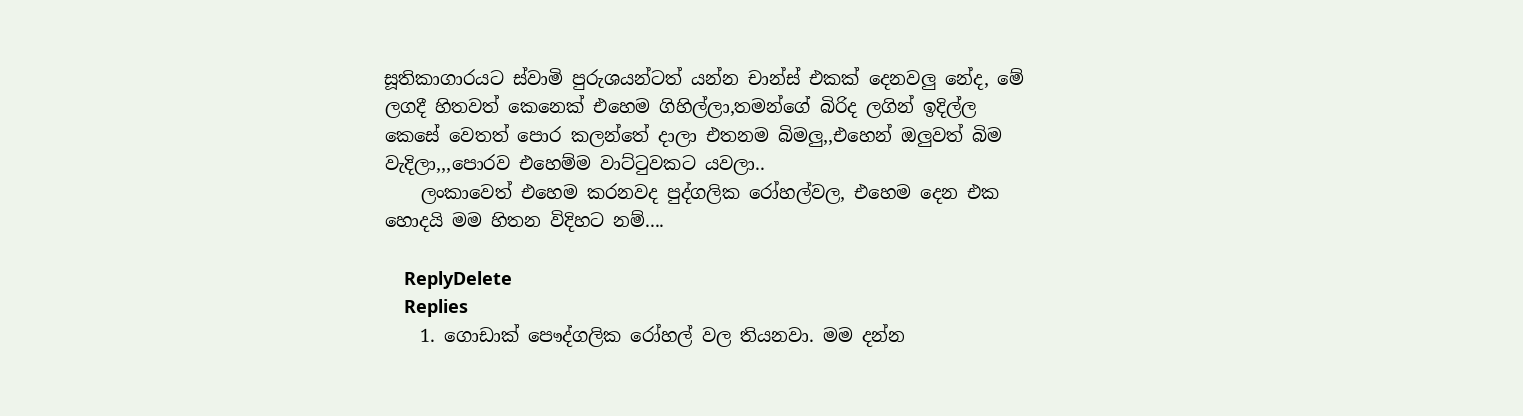සූතිකාගාරයට ස්වාමි පුරුශයන්ටත් යන්න චාන්ස් එකක් දෙනවලු නේද, මේ ලගදී හිතවත් කෙනෙක් එහෙම ගිහිල්ලා,තමන්ගේ බිරිද ලගින් ඉදිල්ල කෙසේ වෙතත් පොර කලන්තේ දාලා එතනම බිමලු,,එහෙන් ඔලුවත් බිම වැදිලා,,,පොරව එහෙම්ම වාට්ටුවකට යවලා..
    ලංකාවෙත් එහෙම කරනවද පුද්ගලික රෝහල්වල, එහෙම දෙන එක හොදයි මම හිතන විදිහට නම්....

    ReplyDelete
    Replies
    1. ගොඩාක් පෞද්ගලික රෝහල් වල තියනවා. මම දන්න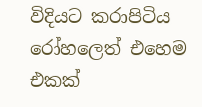විදියට කරාපිටිය රෝහලෙත් එහෙම එකක්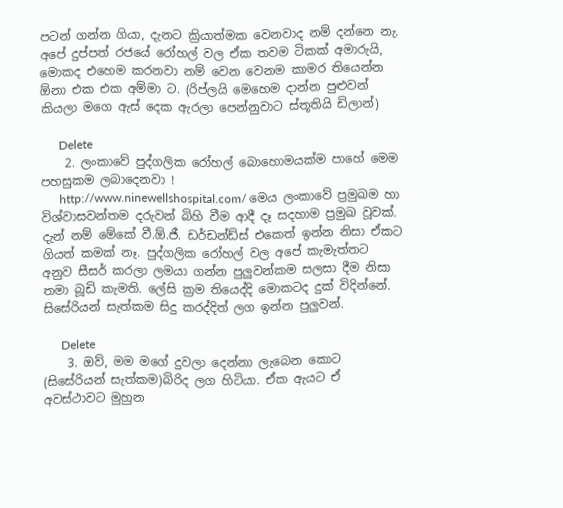පටන් ගන්න ගියා, දැනට ක්‍රියාත්මක වෙනවාද නම් දන්නෙ නැ. අපේ දුප්පත් රජයේ රෝහල් වල ඒක තවම ටිකක් අමාරුයි, මොකද එහෙම කරනවා නම් වෙන වෙනම කාමර තියෙන්න ඕනා එක එක අම්මා ට. (රිප්ලයි මෙහෙම දාන්න පුළුවන් කියලා මගෙ ඇස් දෙක ඇරලා පෙන්නුවාට ස්තූතියි ඩිලාන්)

      Delete
    2. ලංකාවේ පුද්ගලික රෝහල් බොහොමයක්ම පාහේ මෙම පහසුකම ලබාදෙනවා !
      http://www.ninewellshospital.com/ මෙය ලංකාවේ ප්‍රමුඛම හා විශ්වාසවන්තම දරුවන් බිහි වීම ආදී දෑ සදහාම ප්‍රමුඛ වූවක්. දැන් නම් මේකේ වී.ඕ.ජී. ඩර්ඩන්ඩ්ස් එකෙත් ඉන්න නිසා ඒකට ගියත් කමක් නෑ. පුද්ගලික රෝහල් වල අපේ කැමැත්තට අනුව සීසර් කරලා ලමයා ගන්න පුලුවන්කම සලසා දීම නිසා තමා බූඩි කැමති. ලේසි ක්‍රම තියෙද්දි මොකටද දුක් විදින්නේ. සිසේරියන් සැත්කම සිදු කරද්දිත් ලග ඉන්න පුලුවන්.

      Delete
    3. ඔව්, මම මගේ දුවලා දෙන්නා ලැබෙන කොට (සිසේරියන් සැත්කම)බිරිද ලග හිටියා. ඒක ඇයට ඒ අවස්ථාවට මුහුන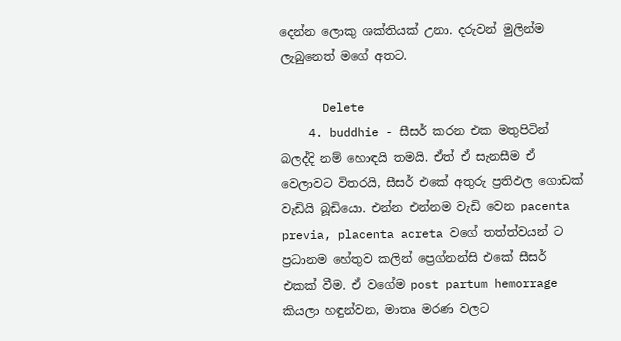දෙන්න ලොකු ශක්තියක් උනා. දරුවන් මුලින්ම ලැබුනෙත් මගේ අතට.

      Delete
    4. buddhie - සීසර් කරන එක මතුපිටින් බලද්දි නම් හොඳයි තමයි. ඒත් ඒ සැනසීම ඒ වෙලාවට විතරයි, සීසර් එකේ අතුරු ප්‍රතිඵල ගොඩක් වැඩියි බූඩියො. එන්න එන්නම වැඩි වෙන pacenta previa, placenta acreta වගේ තත්ත්වයන් ට ප්‍රධානම හේතුව කලින් ප්‍රෙග්නන්සි එකේ සීසර් එකක් වීම. ඒ වගේම post partum hemorrage කියලා හඳුන්වන, මාතෘ මරණ වලට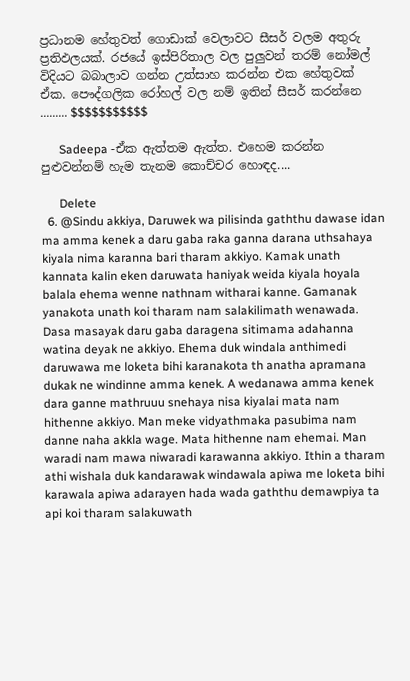ප්‍රධානම හේතුවත් ගොඩාක් වෙලාවට සීසර් වලම අතුරු ප්‍රතිඵලයක්. රජයේ ඉස්පිරිතාල වල පුලුවන් තරම් නෝමල් විදියට බබාලාව ගන්න උත්සාහ කරන්න එක හේතුවක් ඒක. පෞද්ගලික රෝහල් වල නම් ඉතින් සීසර් කරන්නෙ ......... $$$$$$$$$$$

      Sadeepa -ඒක ඇත්තම ඇත්ත. එහෙම කරන්න පුළුවන්නම් හැම තැනම කොච්චර හොඳද....

      Delete
  6. @Sindu akkiya, Daruwek wa pilisinda gaththu dawase idan ma amma kenek a daru gaba raka ganna darana uthsahaya kiyala nima karanna bari tharam akkiyo. Kamak unath kannata kalin eken daruwata haniyak weida kiyala hoyala balala ehema wenne nathnam witharai kanne. Gamanak yanakota unath koi tharam nam salakilimath wenawada. Dasa masayak daru gaba daragena sitimama adahanna watina deyak ne akkiyo. Ehema duk windala anthimedi daruwawa me loketa bihi karanakota th anatha apramana dukak ne windinne amma kenek. A wedanawa amma kenek dara ganne mathruuu snehaya nisa kiyalai mata nam hithenne akkiyo. Man meke vidyathmaka pasubima nam danne naha akkla wage. Mata hithenne nam ehemai. Man waradi nam mawa niwaradi karawanna akkiyo. Ithin a tharam athi wishala duk kandarawak windawala apiwa me loketa bihi karawala apiwa adarayen hada wada gaththu demawpiya ta api koi tharam salakuwath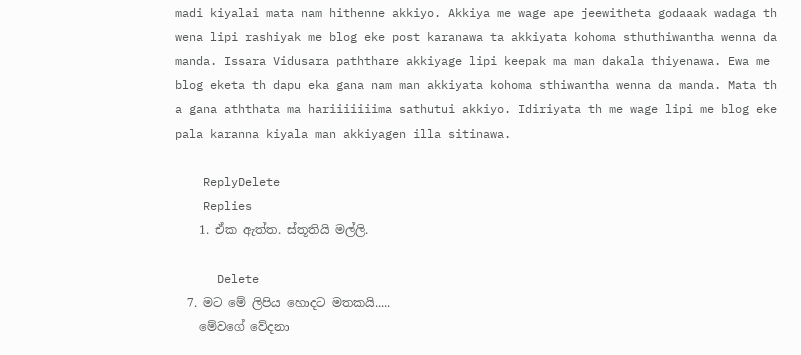madi kiyalai mata nam hithenne akkiyo. Akkiya me wage ape jeewitheta godaaak wadaga th wena lipi rashiyak me blog eke post karanawa ta akkiyata kohoma sthuthiwantha wenna da manda. Issara Vidusara paththare akkiyage lipi keepak ma man dakala thiyenawa. Ewa me blog eketa th dapu eka gana nam man akkiyata kohoma sthiwantha wenna da manda. Mata th a gana aththata ma hariiiiiiima sathutui akkiyo. Idiriyata th me wage lipi me blog eke pala karanna kiyala man akkiyagen illa sitinawa.

    ReplyDelete
    Replies
    1. ඒක ඇත්ත. ස්තූතියි මල්ලි.

      Delete
  7. මට මේ ලිපිය හොදට මතකයි.....
    මේවගේ වේදනා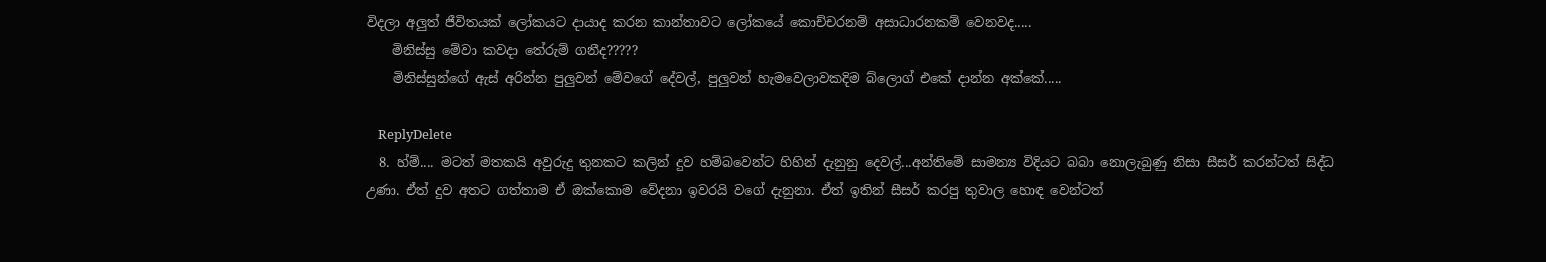විදලා අලුත් ජීවිතයක් ලෝකයට දායාද කරන කාන්තාවට ලෝකයේ කොච්චරනම් අසාධාරනකම් වෙනවද.....
    මිනිස්සු මේවා කවදා තේරුම් ගනීද?????
    මිනිස්සුන්ගේ ඇස් අරින්න පුලුවන් මේවගේ දේවල්, පුලුවන් හැමවෙලාවකදිම බ්ලොග් එකේ දාන්න අක්කේ.....

    ReplyDelete
  8. හ්ම්.... මටත් මතකයි අවුරුදු තුනකට කලින් දුව හම්බවෙන්ට හිහින් දැනුනු දෙවල්...අන්තිමේ සාමන්‍ය විදියට බබා නොලැබුණු නිසා සීසර් කරන්ටත් සිද්ධ උණා. ඒත් දුව අතට ගත්තාම ඒ ඔක්කොම වේදනා ඉවරයි වගේ දැනුනා. ඒත් ඉතින් සීසර් කරපු තුවාල හොඳ වෙන්ටත්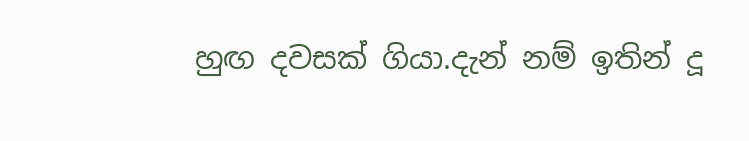හුඟ දවසක් ගියා.දැන් නම් ඉතින් දූ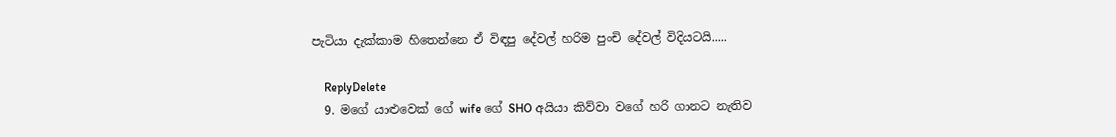පැටියා දැක්කාම හිතෙන්නෙ ඒ විඳපු දේවල් හරිම පුංචි දේවල් විදියටයි.....

    ReplyDelete
  9. මගේ යාළුවෙක් ගේ wife ගේ SHO අයියා කිව්වා වගේ හරි ගානට නැතිව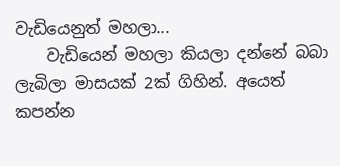වැඩියෙනුත් මහලා...
    වැඩියෙන් මහලා කියලා දන්නේ බබා ලැබිලා මාසයක් 2ක් ගිහින්. අයෙත් කපන්න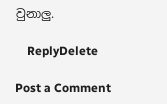වුනාලු.

    ReplyDelete

Post a Comment